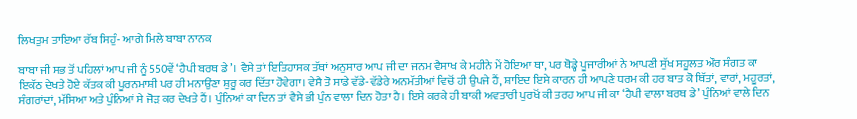ਲਿਖਤੁਮ ਤਾਇਆ ਰੱਬ ਸਿਹੁੰ- ਆਗੇ ਮਿਲੇ ਬਾਬਾ ਨਾਨਕ

ਬਾਬਾ ਜੀ ਸਭ ਤੋਂ ਪਹਿਲਾਂ ਆਪ ਜੀ ਨੂੰ 550ਵੇਂ ‘ਹੈਪੀ ਬਰਥ ਡੇ’। ਵੈਸੇ ਤਾਂ ਇਤਿਹਾਸਕ ਤੱਥਾਂ ਅਨੁਸਾਰ ਆਪ ਜੀ ਦਾ ਜਨਮ ਵੈਸਾਖ ਕੇ ਮਹੀਨੇ ਮੇਂ ਹੋਇਆ ਥਾ, ਪਰ ਥੋਡ੍ਹੇ ਪੂਜਾਰੀਆਂ ਨੇ ਆਪਣੀ ਸੁੱਖ ਸਹੂਲਤ ਔਰ ਸੰਗਤ ਕਾ ਇਕੱਠ ਦੇਖਤੇ ਹੋਏ ਕੱਤਕ ਕੀ ਪੂਰਨਮਾਸ਼ੀ ਪਰ ਹੀ ਮਨਾਉਂਣਾ ਸ਼ੁਰੂ ਕਰ ਦਿੱਤਾ ਹੋਵੇਗਾ। ਵੇਸੈ ਤੋ ਸਾਡੇ ਵੱਡੇ-ਵੱਡੇਰੇ ਅਨਮੱਤੀਆਂ ਵਿਚੋਂ ਹੀ ਉਪਜੇ ਹੈਂ, ਸ਼ਾਇਦ ਇਸੇ ਕਾਰਨ ਹੀ ਆਪਣੇ ਧਰਮ ਕੀ ਹਰ ਬਾਤ ਕੋ ਥਿੱਤਾਂ, ਵਾਰਾਂ, ਮਹੂਰਤਾਂ, ਸੰਗਰਾਂਦਾਂ, ਮੱਸਿਆ ਅਤੇ ਪੁੰਨਿਆਂ ਸੇ ਜੋੜ ਕਰ ਦੇਖਤੇ ਹੈਂ। ਪੁੰਨਿਆਂ ਕਾ ਦਿਨ ਤਾਂ ਵੈਸੇ ਭੀ ਪੁੰਨ ਵਾਲਾ ਦਿਨ ਹੋਤਾ ਹੈ। ਇਸੇ ਕਰਕੇ ਹੀ ਬਾਕੀ ਅਵਤਾਰੀ ਪੁਰਖੋਂ ਕੀ ਤਰਹ ਆਪ ਜੀ ਕਾ ‘ਹੈਪੀ ਵਾਲਾ ਬਰਥ ਡੇ’ ਪੁੰਨਿਆਂ ਵਾਲੇ ਦਿਨ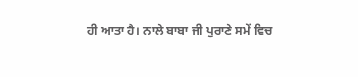ਹੀ ਆਤਾ ਹੈ। ਨਾਲੇ ਬਾਬਾ ਜੀ ਪੁਰਾਣੇ ਸਮੇਂ ਵਿਚ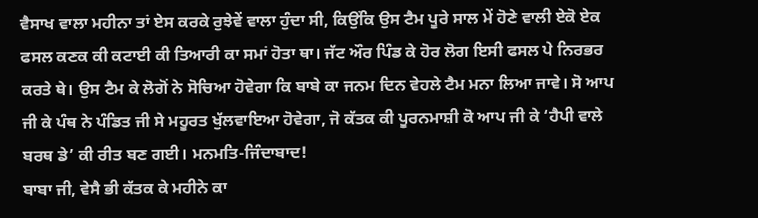ਵੈਸਾਖ ਵਾਲਾ ਮਹੀਨਾ ਤਾਂ ਏਸ ਕਰਕੇ ਰੁਝੇਵੇਂ ਵਾਲਾ ਹੁੰਦਾ ਸੀ, ਕਿਉਂਕਿ ਉਸ ਟੈਮ ਪੂਰੇ ਸਾਲ ਮੇਂ ਹੋਣੇ ਵਾਲੀ ਏਕੋ ਏਕ ਫਸਲ ਕਣਕ ਕੀ ਕਟਾਈ ਕੀ ਤਿਆਰੀ ਕਾ ਸਮਾਂ ਹੋਤਾ ਥਾ। ਜੱਟ ਔਰ ਪਿੰਡ ਕੇ ਹੋਰ ਲੋਗ ਇਸੀ ਫਸਲ ਪੇ ਨਿਰਭਰ ਕਰਤੇ ਥੇ। ਉਸ ਟੈਮ ਕੇ ਲੋਗੋਂ ਨੇ ਸੋਚਿਆ ਹੋਵੇਗਾ ਕਿ ਬਾਬੇ ਕਾ ਜਨਮ ਦਿਨ ਵੇਹਲੇ ਟੈਮ ਮਨਾ ਲਿਆ ਜਾਵੇ। ਸੋ ਆਪ ਜੀ ਕੇ ਪੰਥ ਨੇ ਪੰਡਿਤ ਜੀ ਸੇ ਮਹੂਰਤ ਖੁੱਲਵਾਇਆ ਹੋਵੇਗਾ, ਜੋ ਕੱਤਕ ਕੀ ਪੂਰਨਮਾਸ਼ੀ ਕੋ ਆਪ ਜੀ ਕੇ ‘ਹੈਪੀ ਵਾਲੇ ਬਰਥ ਡੇ’ ਕੀ ਰੀਤ ਬਣ ਗਈ। ਮਨਮਤਿ-ਜਿੰਦਾਬਾਦ!
ਬਾਬਾ ਜੀ, ਵੇਸੈ ਭੀ ਕੱਤਕ ਕੇ ਮਹੀਨੇ ਕਾ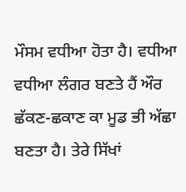ਮੌਸਮ ਵਧੀਆ ਹੋਤਾ ਹੈ। ਵਧੀਆ ਵਧੀਆ ਲੰਗਰ ਬਣਤੇ ਹੈਂ ਔਰ ਛੱਕਣ-ਛਕਾਣ ਕਾ ਮੂਡ ਭੀ ਅੱਛਾ ਬਣਤਾ ਹੈ। ਤੇਰੇ ਸਿੱਖਾਂ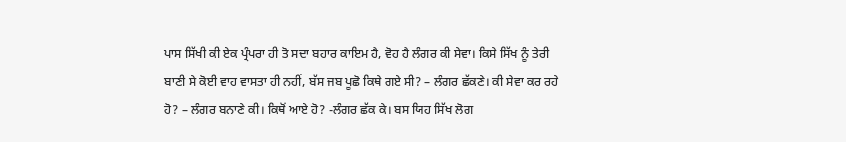ਪਾਸ ਸਿੱਖੀ ਕੀ ਏਕ ਪ੍ਰੰਪਰਾ ਹੀ ਤੋ ਸਦਾ ਬਹਾਰ ਕਾਇਮ ਹੈ, ਵੋਹ ਹੈ ਲੰਗਰ ਕੀ ਸੇਵਾ। ਕਿਸੇ ਸਿੱਖ ਨੂੰ ਤੇਰੀ ਬਾਣੀ ਸੇ ਕੋਈ ਵਾਹ ਵਾਸਤਾ ਹੀ ਨਹੀਂ, ਬੱਸ ਜਬ ਪੂਛੋ ਕਿਥੇ ਗਏ ਸੀ? – ਲੰਗਰ ਛੱਕਣੇ। ਕੀ ਸੇਵਾ ਕਰ ਰਹੇ ਹੋ? – ਲੰਗਰ ਬਨਾਣੇ ਕੀ। ਕਿਥੋਂ ਆਏ ਹੋ? -ਲੰਗਰ ਛੱਕ ਕੇ। ਬਸ ਯਿਹ ਸਿੱਖ ਲੋਗ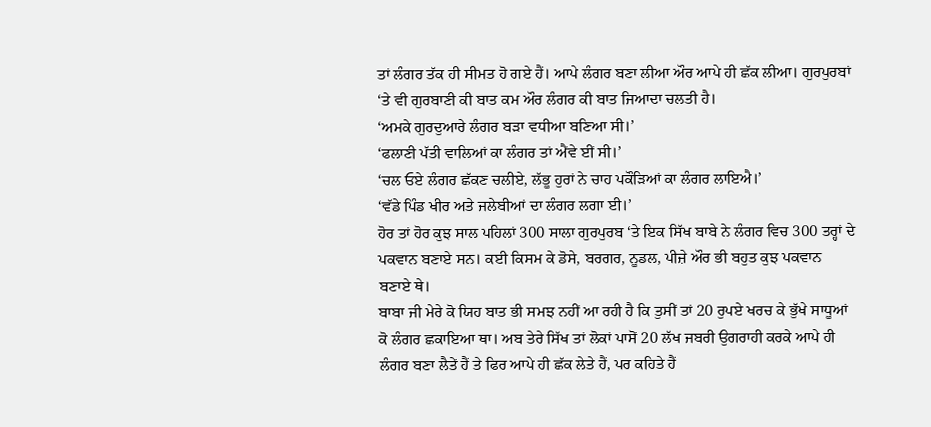ਤਾਂ ਲੰਗਰ ਤੱਕ ਹੀ ਸੀਮਤ ਹੋ ਗਏ ਹੈਂ। ਆਪੇ ਲੰਗਰ ਬਣਾ ਲੀਆ ਔਰ ਆਪੇ ਹੀ ਛੱਕ ਲੀਆ। ਗੁਰਪੁਰਬਾਂ ‘ਤੇ ਵੀ ਗੁਰਬਾਣੀ ਕੀ ਬਾਤ ਕਮ ਔਰ ਲੰਗਰ ਕੀ ਬਾਤ ਜਿਆਦਾ ਚਲਤੀ ਹੈ।
‘ਅਮਕੇ ਗੁਰਦੁਆਰੇ ਲੰਗਰ ਬੜਾ ਵਧੀਆ ਬਣਿਆ ਸੀ।’
‘ਫਲਾਣੀ ਪੱਤੀ ਵਾਲਿਆਂ ਕਾ ਲੰਗਰ ਤਾਂ ਐਂਵੇ ਈਂ ਸੀ।’
‘ਚਲ ਓਏ ਲੰਗਰ ਛੱਕਣ ਚਲੀਏ, ਲੱਭੂ ਹੁਰਾਂ ਨੇ ਚਾਹ ਪਕੌੜਿਆਂ ਕਾ ਲੰਗਰ ਲਾਇਐ।’
‘ਵੱਡੇ ਪਿੰਡ ਖੀਰ ਅਤੇ ਜਲੇਬੀਆਂ ਦਾ ਲੰਗਰ ਲਗਾ ਈ।’
ਹੋਰ ਤਾਂ ਹੋਰ ਕੁਝ ਸਾਲ ਪਹਿਲਾਂ 300 ਸਾਲਾ ਗੁਰਪੁਰਬ ‘ਤੇ ਇਕ ਸਿੱਖ ਬਾਬੇ ਨੇ ਲੰਗਰ ਵਿਚ 300 ਤਰ੍ਹਾਂ ਦੇ ਪਕਵਾਨ ਬਣਾਏ ਸਨ। ਕਈ ਕਿਸਮ ਕੇ ਡੋਸੇ, ਬਰਗਰ, ਨੂਡਲ, ਪੀਜ਼ੇ ਔਰ ਭੀ ਬਹੁਤ ਕੁਝ ਪਕਵਾਨ ਬਣਾਏ ਥੇ।
ਬਾਬਾ ਜੀ ਮੇਰੇ ਕੋ ਯਿਹ ਬਾਤ ਭੀ ਸਮਝ ਨਹੀਂ ਆ ਰਹੀ ਹੈ ਕਿ ਤੁਸੀਂ ਤਾਂ 20 ਰੁਪਏ ਖਰਚ ਕੇ ਭੁੱਖੇ ਸਾਧੂਆਂ ਕੋ ਲੰਗਰ ਛਕਾਇਆ ਥਾ। ਅਬ ਤੇਰੇ ਸਿੱਖ ਤਾਂ ਲੋਕਾਂ ਪਾਸੋਂ 20 ਲੱਖ ਜਬਰੀ ਉਗਰਾਹੀ ਕਰਕੇ ਆਪੇ ਹੀ ਲੰਗਰ ਬਣਾ ਲੈਤੇਂ ਹੈਂ ਤੇ ਫਿਰ ਆਪੇ ਹੀ ਛੱਕ ਲੇਤੇ ਹੈਂ, ਪਰ ਕਹਿਤੇ ਹੈਂ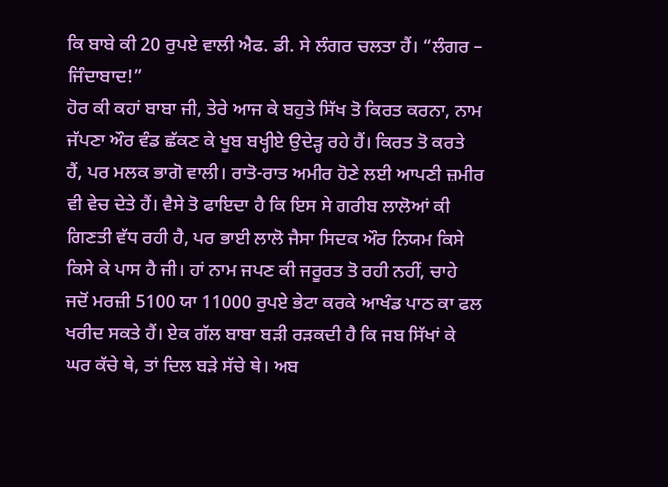ਕਿ ਬਾਬੇ ਕੀ 20 ਰੁਪਏ ਵਾਲੀ ਐਫ. ਡੀ. ਸੇ ਲੰਗਰ ਚਲਤਾ ਹੈਂ। “ਲੰਗਰ – ਜਿੰਦਾਬਾਦ!”
ਹੋਰ ਕੀ ਕਹਾਂ ਬਾਬਾ ਜੀ, ਤੇਰੇ ਆਜ ਕੇ ਬਹੁਤੇ ਸਿੱਖ ਤੋ ਕਿਰਤ ਕਰਨਾ, ਨਾਮ ਜੱਪਣਾ ਔਰ ਵੰਡ ਛੱਕਣ ਕੇ ਖੂਬ ਬਖ੍ਹੀਏ ਉਦੇੜ੍ਹ ਰਹੇ ਹੈਂ। ਕਿਰਤ ਤੋ ਕਰਤੇ ਹੈਂ, ਪਰ ਮਲਕ ਭਾਗੋ ਵਾਲੀ। ਰਾਤੋ-ਰਾਤ ਅਮੀਰ ਹੋਣੇ ਲਈ ਆਪਣੀ ਜ਼ਮੀਰ ਵੀ ਵੇਚ ਦੇਤੇ ਹੈਂ। ਵੈਸੇ ਤੋ ਫਾਇਦਾ ਹੈ ਕਿ ਇਸ ਸੇ ਗਰੀਬ ਲਾਲੋਆਂ ਕੀ ਗਿਣਤੀ ਵੱਧ ਰਹੀ ਹੈ, ਪਰ ਭਾਈ ਲਾਲੋ ਜੈਸਾ ਸਿਦਕ ਔਰ ਨਿਯਮ ਕਿਸੇ ਕਿਸੇ ਕੇ ਪਾਸ ਹੈ ਜੀ। ਹਾਂ ਨਾਮ ਜਪਣ ਕੀ ਜਰੂਰਤ ਤੋ ਰਹੀ ਨਹੀਂ, ਚਾਹੇ ਜਦੋਂ ਮਰਜ਼ੀ 5100 ਯਾ 11000 ਰੁਪਏ ਭੇਟਾ ਕਰਕੇ ਆਖੰਡ ਪਾਠ ਕਾ ਫਲ ਖਰੀਦ ਸਕਤੇ ਹੈਂ। ਏਕ ਗੱਲ ਬਾਬਾ ਬੜੀ ਰੜਕਦੀ ਹੈ ਕਿ ਜਬ ਸਿੱਖਾਂ ਕੇ ਘਰ ਕੱਚੇ ਥੇ, ਤਾਂ ਦਿਲ ਬੜੇ ਸੱਚੇ ਥੇ। ਅਬ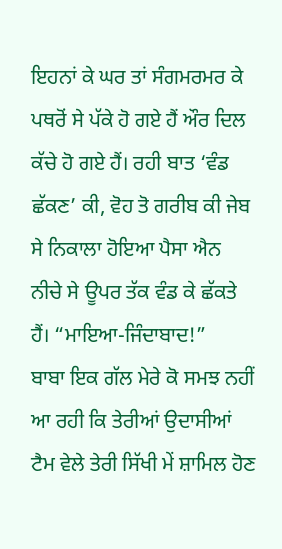ਇਹਨਾਂ ਕੇ ਘਰ ਤਾਂ ਸੰਗਮਰਮਰ ਕੇ ਪਥਰੋਂ ਸੇ ਪੱਕੇ ਹੋ ਗਏ ਹੈਂ ਔਰ ਦਿਲ ਕੱਚੇ ਹੋ ਗਏ ਹੈਂ। ਰਹੀ ਬਾਤ ‘ਵੰਡ ਛੱਕਣ’ ਕੀ, ਵੋਹ ਤੋ ਗਰੀਬ ਕੀ ਜੇਬ ਸੇ ਨਿਕਾਲਾ ਹੋਇਆ ਪੈਸਾ ਐਨ ਨੀਚੇ ਸੇ ਊਪਰ ਤੱਕ ਵੰਡ ਕੇ ਛੱਕਤੇ ਹੈਂ। “ਮਾਇਆ-ਜਿੰਦਾਬਾਦ!”
ਬਾਬਾ ਇਕ ਗੱਲ ਮੇਰੇ ਕੋ ਸਮਝ ਨਹੀਂ ਆ ਰਹੀ ਕਿ ਤੇਰੀਆਂ ਉਦਾਸੀਆਂ ਟੈਮ ਵੇਲੇ ਤੇਰੀ ਸਿੱਖੀ ਮੇਂ ਸ਼ਾਮਿਲ ਹੋਣ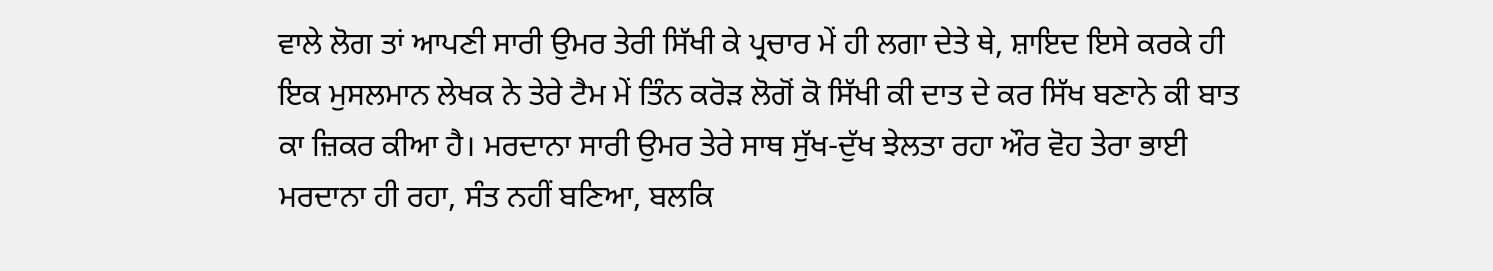ਵਾਲੇ ਲੋਗ ਤਾਂ ਆਪਣੀ ਸਾਰੀ ਉਮਰ ਤੇਰੀ ਸਿੱਖੀ ਕੇ ਪ੍ਰਚਾਰ ਮੇਂ ਹੀ ਲਗਾ ਦੇਤੇ ਥੇ, ਸ਼ਾਇਦ ਇਸੇ ਕਰਕੇ ਹੀ ਇਕ ਮੁਸਲਮਾਨ ਲੇਖਕ ਨੇ ਤੇਰੇ ਟੈਮ ਮੇਂ ਤਿੰਨ ਕਰੋੜ ਲੋਗੋਂ ਕੋ ਸਿੱਖੀ ਕੀ ਦਾਤ ਦੇ ਕਰ ਸਿੱਖ ਬਣਾਨੇ ਕੀ ਬਾਤ ਕਾ ਜ਼ਿਕਰ ਕੀਆ ਹੈ। ਮਰਦਾਨਾ ਸਾਰੀ ਉਮਰ ਤੇਰੇ ਸਾਥ ਸੁੱਖ-ਦੁੱਖ ਝੇਲਤਾ ਰਹਾ ਔਰ ਵੋਹ ਤੇਰਾ ਭਾਈ ਮਰਦਾਨਾ ਹੀ ਰਹਾ, ਸੰਤ ਨਹੀਂ ਬਣਿਆ, ਬਲਕਿ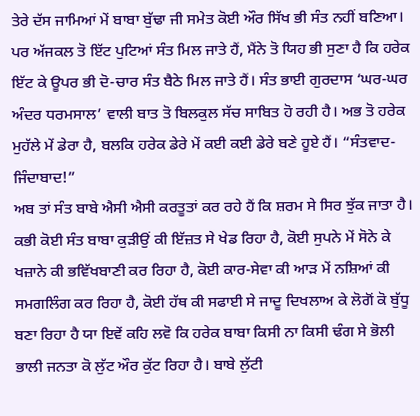ਤੇਰੇ ਦੱਸ ਜਾਮਿਆਂ ਮੇਂ ਬਾਬਾ ਬੁੱਢਾ ਜੀ ਸਮੇਤ ਕੋਈ ਔਰ ਸਿੱਖ ਭੀ ਸੰਤ ਨਹੀਂ ਬਣਿਆ। ਪਰ ਅੱਜਕਲ ਤੋ ਇੱਟ ਪੁਟਿਆਂ ਸੰਤ ਮਿਲ ਜਾਤੇ ਹੈਂ, ਮੈਂਨੇ ਤੋ ਯਿਹ ਭੀ ਸੁਣਾ ਹੈ ਕਿ ਹਰੇਕ ਇੱਟ ਕੇ ਊਪਰ ਭੀ ਦੋ-ਚਾਰ ਸੰਤ ਬੈਠੇ ਮਿਲ ਜਾਤੇ ਹੈਂ। ਸੰਤ ਭਾਈ ਗੁਰਦਾਸ ‘ਘਰ-ਘਰ ਅੰਦਰ ਧਰਮਸਾਲ’ ਵਾਲੀ ਬਾਤ ਤੋ ਬਿਲਕੁਲ ਸੱਚ ਸਾਬਿਤ ਹੋ ਰਹੀ ਹੈ। ਅਭ ਤੋ ਹਰੇਕ ਮੁਹੱਲੇ ਮੇਂ ਡੇਰਾ ਹੈ, ਬਲਕਿ ਹਰੇਕ ਡੇਰੇ ਮੇਂ ਕਈ ਕਈ ਡੇਰੇ ਬਣੇ ਹੂਏ ਹੈਂ। “ਸੰਤਵਾਦ-ਜਿੰਦਾਬਾਦ!”
ਅਬ ਤਾਂ ਸੰਤ ਬਾਬੇ ਐਸੀ ਐਸੀ ਕਰਤੂਤਾਂ ਕਰ ਰਹੇ ਹੈਂ ਕਿ ਸ਼ਰਮ ਸੇ ਸਿਰ ਝੁੱਕ ਜਾਤਾ ਹੈ। ਕਭੀ ਕੋਈ ਸੰਤ ਬਾਬਾ ਕੁੜੀਉਂ ਕੀ ਇੱਜ਼ਤ ਸੇ ਖੇਡ ਰਿਹਾ ਹੈ, ਕੋਈ ਸੁਪਨੇ ਮੇਂ ਸੋਨੇ ਕੇ ਖਜ਼ਾਨੇ ਕੀ ਭਵਿੱਖਬਾਣੀ ਕਰ ਰਿਹਾ ਹੈ, ਕੋਈ ਕਾਰ-ਸੇਵਾ ਕੀ ਆੜ ਮੇਂ ਨਸ਼ਿਆਂ ਕੀ ਸਮਗਲਿੰਗ ਕਰ ਰਿਹਾ ਹੈ, ਕੋਈ ਹੱਥ ਕੀ ਸਫਾਈ ਸੇ ਜਾਦੂ ਦਿਖਲਾਅ ਕੇ ਲੋਗੋਂ ਕੋ ਬੁੱਧੂ ਬਣਾ ਰਿਹਾ ਹੈ ਯਾ ਇਵੇਂ ਕਹਿ ਲਵੋ ਕਿ ਹਰੇਕ ਬਾਬਾ ਕਿਸੀ ਨਾ ਕਿਸੀ ਢੰਗ ਸੇ ਭੋਲੀ ਭਾਲੀ ਜਨਤਾ ਕੋ ਲੁੱਟ ਔਰ ਕੁੱਟ ਰਿਹਾ ਹੈ। ਬਾਬੇ ਲੁੱਟੀ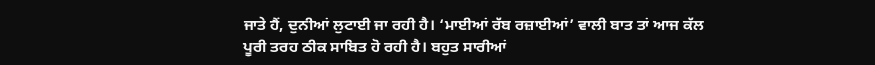ਜਾਤੇ ਹੈਂ, ਦੁਨੀਆਂ ਲੁਟਾਈ ਜਾ ਰਹੀ ਹੈ। ‘ਮਾਈਆਂ ਰੱਬ ਰਜ਼ਾਈਆਂ’ ਵਾਲੀ ਬਾਤ ਤਾਂ ਆਜ ਕੱਲ ਪੂਰੀ ਤਰਹ ਠੀਕ ਸਾਬਿਤ ਹੋ ਰਹੀ ਹੈ। ਬਹੁਤ ਸਾਰੀਆਂ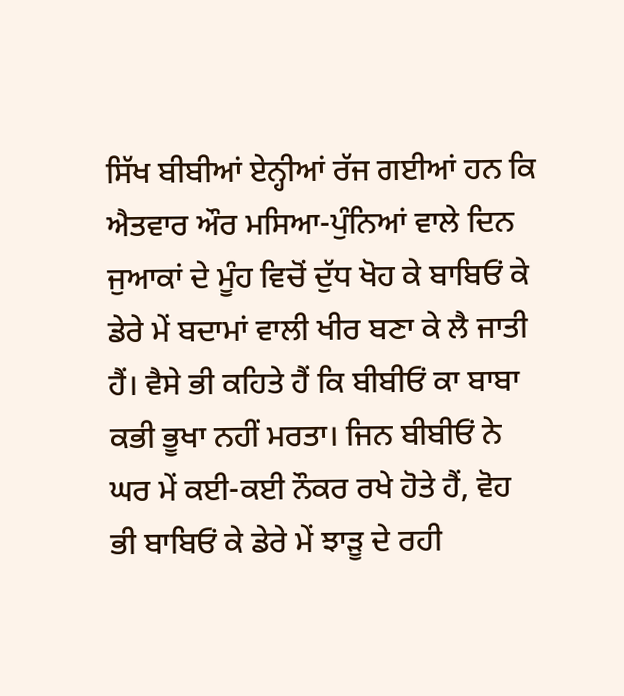ਸਿੱਖ ਬੀਬੀਆਂ ਏਨ੍ਹੀਆਂ ਰੱਜ ਗਈਆਂ ਹਨ ਕਿ ਐਤਵਾਰ ਔਰ ਮਸਿਆ-ਪੁੰਨਿਆਂ ਵਾਲੇ ਦਿਨ ਜੁਆਕਾਂ ਦੇ ਮੂੰਹ ਵਿਚੋਂ ਦੁੱਧ ਖੋਹ ਕੇ ਬਾਬਿਓਂ ਕੇ ਡੇਰੇ ਮੇਂ ਬਦਾਮਾਂ ਵਾਲੀ ਖੀਰ ਬਣਾ ਕੇ ਲੈ ਜਾਤੀ ਹੈਂ। ਵੈਸੇ ਭੀ ਕਹਿਤੇ ਹੈਂ ਕਿ ਬੀਬੀਓਂ ਕਾ ਬਾਬਾ ਕਭੀ ਭੂਖਾ ਨਹੀਂ ਮਰਤਾ। ਜਿਨ ਬੀਬੀਓਂ ਨੇ ਘਰ ਮੇਂ ਕਈ-ਕਈ ਨੌਕਰ ਰਖੇ ਹੋਤੇ ਹੈਂ, ਵੋਹ ਭੀ ਬਾਬਿਓਂ ਕੇ ਡੇਰੇ ਮੇਂ ਝਾੜੂ ਦੇ ਰਹੀ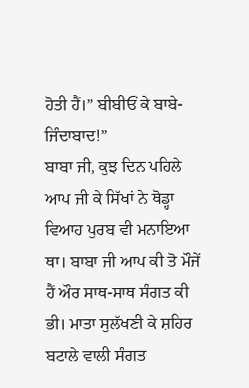ਹੋਤੀ ਹੈਂ।” ਬੀਬੀਓਂ ਕੇ ਬਾਬੇ-ਜਿੰਦਾਬਾਦ!”
ਬਾਬਾ ਜੀ, ਕੁਝ ਦਿਨ ਪਹਿਲੇ ਆਪ ਜੀ ਕੇ ਸਿੱਖਾਂ ਨੇ ਥੋਡ੍ਹਾ ਵਿਆਹ ਪੁਰਬ ਵੀ ਮਨਾਇਆ ਥਾ। ਬਾਬਾ ਜੀ ਆਪ ਕੀ ਤੋ ਮੌਜੇਂ ਹੈਂ ਔਰ ਸਾਥ-ਸਾਥ ਸੰਗਤ ਕੀ ਭੀ। ਮਾਤਾ ਸੁਲੱਖਣੀ ਕੇ ਸ਼ਹਿਰ ਬਟਾਲੇ ਵਾਲੀ ਸੰਗਤ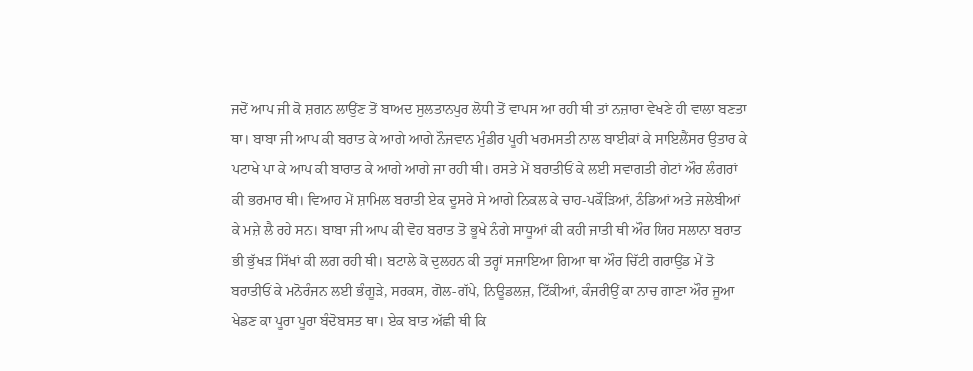ਜਦੋਂ ਆਪ ਜੀ ਕੋ ਸ਼ਗਨ ਲਾਉਂਣ ਤੋਂ ਬਾਅਦ ਸੁਲਤਾਨਪੁਰ ਲੋਧੀ ਤੋਂ ਵਾਪਸ ਆ ਰਹੀ ਥੀ ਤਾਂ ਨਜ਼ਾਰਾ ਵੇਖਣੇ ਹੀ ਵਾਲਾ ਬਣਤਾ ਥਾ। ਬਾਬਾ ਜੀ ਆਪ ਕੀ ਬਰਾਤ ਕੇ ਆਗੇ ਆਗੇ ਨੌਜਵਾਨ ਮੁੰਡੀਰ ਪੂਰੀ ਖਰਮਸਤੀ ਨਾਲ ਬਾਈਕਾਂ ਕੇ ਸਾਇਲੈਂਸਰ ਉਤਾਰ ਕੇ ਪਟਾਖੇ ਪਾ ਕੇ ਆਪ ਕੀ ਬਾਰਾਤ ਕੇ ਆਗੇ ਆਗੇ ਜਾ ਰਹੀ ਥੀ। ਰਸਤੇ ਮੇਂ ਬਰਾਤੀਓਂ ਕੇ ਲਈ ਸਵਾਗਤੀ ਗੇਟਾਂ ਔਰ ਲੰਗਰਾਂ ਕੀ ਭਰਮਾਰ ਥੀ। ਵਿਆਹ ਮੇਂ ਸ਼ਾਮਿਲ ਬਰਾਤੀ ਏਕ ਦੂਸਰੇ ਸੇ ਆਗੇ ਨਿਕਲ ਕੇ ਚਾਹ-ਪਕੌੜਿਆਂ, ਠੰਡਿਆਂ ਅਤੇ ਜਲੇਬੀਆਂ ਕੇ ਮਜ਼ੇ ਲੈ ਰਹੇ ਸਨ। ਬਾਬਾ ਜੀ ਆਪ ਕੀ ਵੋਹ ਬਰਾਤ ਤੋ ਭੂਖੇ ਨੰਗੇ ਸਾਧੂਆਂ ਕੀ ਕਹੀ ਜਾਤੀ ਥੀ ਔਰ ਯਿਹ ਸਲਾਨਾ ਬਰਾਤ ਭੀ ਭੁੱਖੜ ਸਿੱਖਾਂ ਕੀ ਲਗ ਰਹੀ ਥੀ। ਬਟਾਲੇ ਕੋ ਦੁਲਹਨ ਕੀ ਤਰ੍ਹਾਂ ਸਜਾਇਆ ਗਿਆ ਥਾ ਔਰ ਚਿੱਟੀ ਗਰਾਉਂਡ ਮੇਂ ਤੋ ਬਰਾਤੀਓਂ ਕੇ ਮਨੋਰੰਜਨ ਲਈ ਭੰਗੂੜੇ, ਸਰਕਸ, ਗੋਲ-ਗੱਪੇ, ਨਿਊਡਲਜ਼, ਟਿੱਕੀਆਂ, ਕੰਜਰੀਉਂ ਕਾ ਨਾਚ ਗਾਣਾ ਔਰ ਜੂਆ ਖੇਡਣ ਕਾ ਪੂਰਾ ਪੂਰਾ ਬੰਦੋਬਸਤ ਥਾ। ਏਕ ਬਾਤ ਅੱਛੀ ਥੀ ਕਿ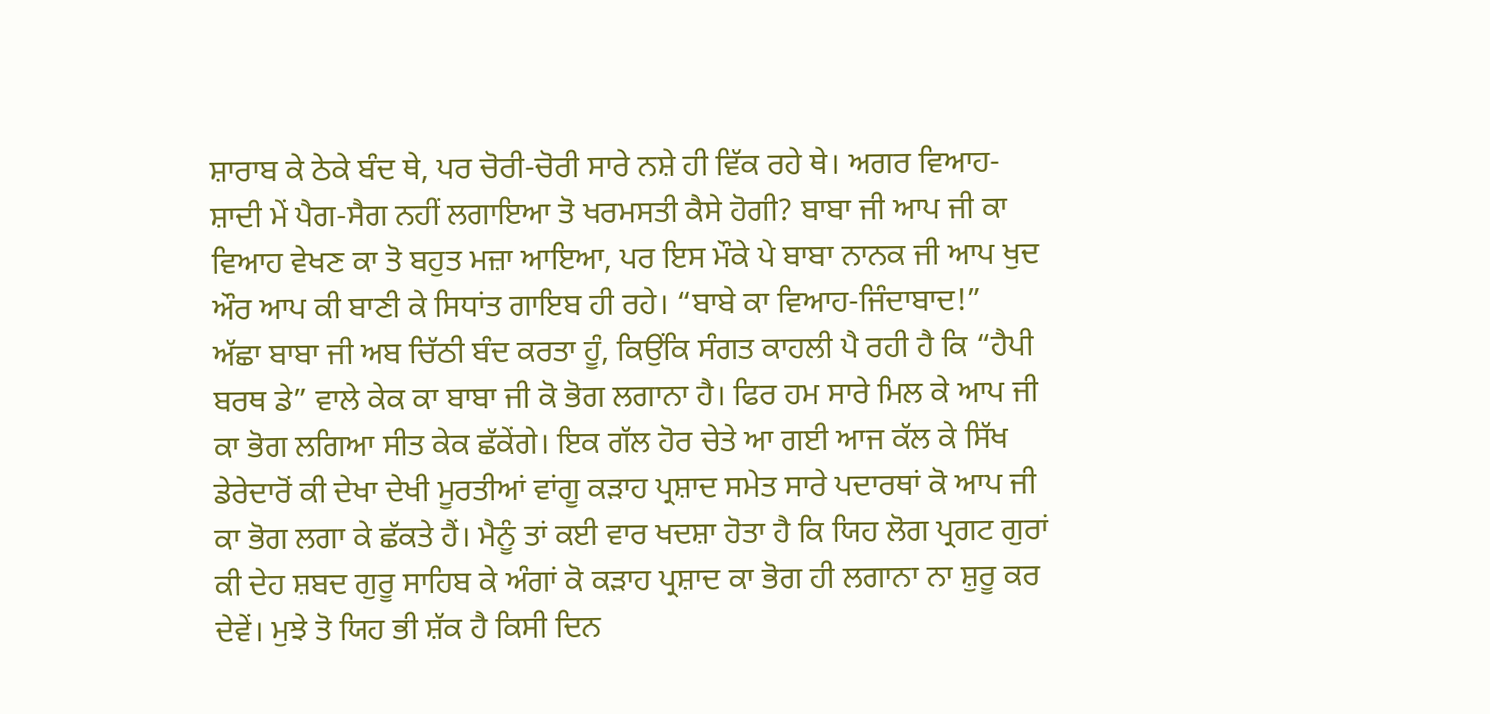ਸ਼ਾਰਾਬ ਕੇ ਠੇਕੇ ਬੰਦ ਥੇ, ਪਰ ਚੋਰੀ-ਚੋਰੀ ਸਾਰੇ ਨਸ਼ੇ ਹੀ ਵਿੱਕ ਰਹੇ ਥੇ। ਅਗਰ ਵਿਆਹ-ਸ਼ਾਦੀ ਮੇਂ ਪੈਗ-ਸੈਗ ਨਹੀਂ ਲਗਾਇਆ ਤੋ ਖਰਮਸਤੀ ਕੈਸੇ ਹੋਗੀ? ਬਾਬਾ ਜੀ ਆਪ ਜੀ ਕਾ ਵਿਆਹ ਵੇਖਣ ਕਾ ਤੋ ਬਹੁਤ ਮਜ਼ਾ ਆਇਆ, ਪਰ ਇਸ ਮੌਕੇ ਪੇ ਬਾਬਾ ਨਾਨਕ ਜੀ ਆਪ ਖੁਦ ਔਰ ਆਪ ਕੀ ਬਾਣੀ ਕੇ ਸਿਧਾਂਤ ਗਾਇਬ ਹੀ ਰਹੇ। “ਬਾਬੇ ਕਾ ਵਿਆਹ-ਜਿੰਦਾਬਾਦ!”
ਅੱਛਾ ਬਾਬਾ ਜੀ ਅਬ ਚਿੱਠੀ ਬੰਦ ਕਰਤਾ ਹੂੰ, ਕਿਉਂਕਿ ਸੰਗਤ ਕਾਹਲੀ ਪੈ ਰਹੀ ਹੈ ਕਿ “ਹੈਪੀ ਬਰਥ ਡੇ” ਵਾਲੇ ਕੇਕ ਕਾ ਬਾਬਾ ਜੀ ਕੋ ਭੋਗ ਲਗਾਨਾ ਹੈ। ਫਿਰ ਹਮ ਸਾਰੇ ਮਿਲ ਕੇ ਆਪ ਜੀ ਕਾ ਭੋਗ ਲਗਿਆ ਸੀਤ ਕੇਕ ਛੱਕੇਂਗੇ। ਇਕ ਗੱਲ ਹੋਰ ਚੇਤੇ ਆ ਗਈ ਆਜ ਕੱਲ ਕੇ ਸਿੱਖ ਡੇਰੇਦਾਰੋਂ ਕੀ ਦੇਖਾ ਦੇਖੀ ਮੂਰਤੀਆਂ ਵਾਂਗੂ ਕੜਾਹ ਪ੍ਰਸ਼ਾਦ ਸਮੇਤ ਸਾਰੇ ਪਦਾਰਥਾਂ ਕੋ ਆਪ ਜੀ ਕਾ ਭੋਗ ਲਗਾ ਕੇ ਛੱਕਤੇ ਹੈਂ। ਮੈਨੂੰ ਤਾਂ ਕਈ ਵਾਰ ਖਦਸ਼ਾ ਹੋਤਾ ਹੈ ਕਿ ਯਿਹ ਲੋਗ ਪ੍ਰਗਟ ਗੁਰਾਂ ਕੀ ਦੇਹ ਸ਼ਬਦ ਗੁਰੂ ਸਾਹਿਬ ਕੇ ਅੰਗਾਂ ਕੋ ਕੜਾਹ ਪ੍ਰਸ਼ਾਦ ਕਾ ਭੋਗ ਹੀ ਲਗਾਨਾ ਨਾ ਸ਼ੁਰੂ ਕਰ ਦੇਵੇਂ। ਮੁਝੇ ਤੋ ਯਿਹ ਭੀ ਸ਼ੱਕ ਹੈ ਕਿਸੀ ਦਿਨ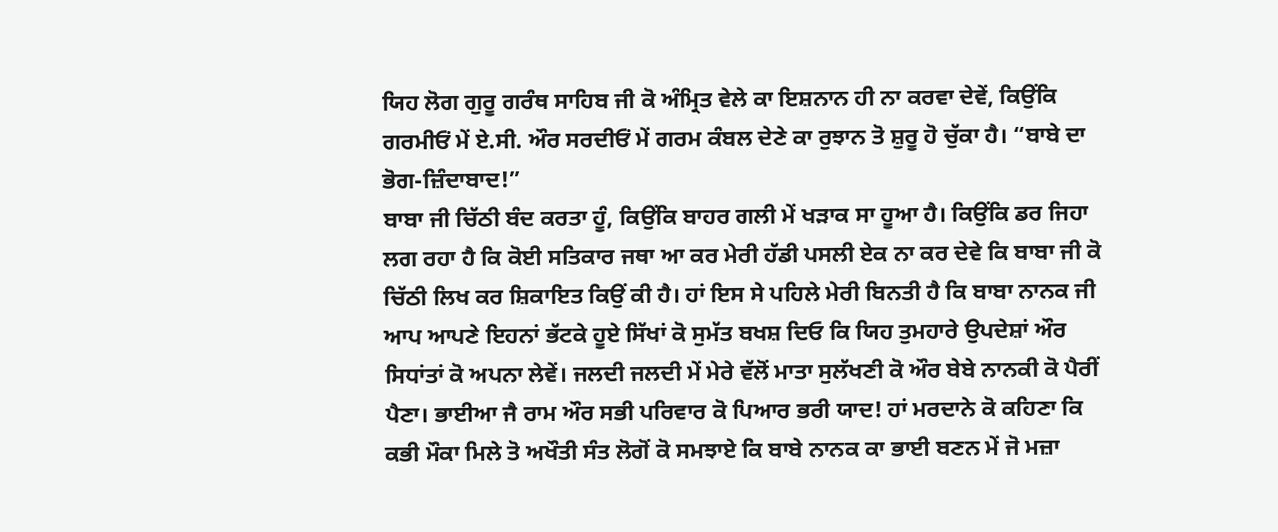ਯਿਹ ਲੋਗ ਗੁਰੂ ਗਰੰਥ ਸਾਹਿਬ ਜੀ ਕੋ ਅੰਮ੍ਰਿਤ ਵੇਲੇ ਕਾ ਇਸ਼ਨਾਨ ਹੀ ਨਾ ਕਰਵਾ ਦੇਵੇਂ, ਕਿਉਂਕਿ ਗਰਮੀਓਂ ਮੇਂ ਏ.ਸੀ. ਔਰ ਸਰਦੀਓਂ ਮੇਂ ਗਰਮ ਕੰਬਲ ਦੇਣੇ ਕਾ ਰੁਝਾਨ ਤੋ ਸ਼ੁਰੂ ਹੋ ਚੁੱਕਾ ਹੈ। “ਬਾਬੇ ਦਾ ਭੋਗ-ਜ਼ਿੰਦਾਬਾਦ!”
ਬਾਬਾ ਜੀ ਚਿੱਠੀ ਬੰਦ ਕਰਤਾ ਹੂੰ, ਕਿਉਂਕਿ ਬਾਹਰ ਗਲੀ ਮੇਂ ਖੜਾਕ ਸਾ ਹੂਆ ਹੈ। ਕਿਉਂਕਿ ਡਰ ਜਿਹਾ ਲਗ ਰਹਾ ਹੈ ਕਿ ਕੋਈ ਸਤਿਕਾਰ ਜਥਾ ਆ ਕਰ ਮੇਰੀ ਹੱਡੀ ਪਸਲੀ ਏਕ ਨਾ ਕਰ ਦੇਵੇ ਕਿ ਬਾਬਾ ਜੀ ਕੋ ਚਿੱਠੀ ਲਿਖ ਕਰ ਸ਼ਿਕਾਇਤ ਕਿਉਂ ਕੀ ਹੈ। ਹਾਂ ਇਸ ਸੇ ਪਹਿਲੇ ਮੇਰੀ ਬਿਨਤੀ ਹੈ ਕਿ ਬਾਬਾ ਨਾਨਕ ਜੀ ਆਪ ਆਪਣੇ ਇਹਨਾਂ ਭੱਟਕੇ ਹੂਏ ਸਿੱਖਾਂ ਕੋ ਸੁਮੱਤ ਬਖਸ਼ ਦਿਓ ਕਿ ਯਿਹ ਤੁਮਹਾਰੇ ਉਪਦੇਸ਼ਾਂ ਔਰ ਸਿਧਾਂਤਾਂ ਕੋ ਅਪਨਾ ਲੇਵੇਂ। ਜਲਦੀ ਜਲਦੀ ਮੇਂ ਮੇਰੇ ਵੱਲੋਂ ਮਾਤਾ ਸੁਲੱਖਣੀ ਕੋ ਔਰ ਬੇਬੇ ਨਾਨਕੀ ਕੋ ਪੈਰੀਂ ਪੈਣਾ। ਭਾਈਆ ਜੈ ਰਾਮ ਔਰ ਸਭੀ ਪਰਿਵਾਰ ਕੋ ਪਿਆਰ ਭਰੀ ਯਾਦ! ਹਾਂ ਮਰਦਾਨੇ ਕੋ ਕਹਿਣਾ ਕਿ ਕਭੀ ਮੌਕਾ ਮਿਲੇ ਤੋ ਅਖੌਤੀ ਸੰਤ ਲੋਗੋਂ ਕੋ ਸਮਝਾਏ ਕਿ ਬਾਬੇ ਨਾਨਕ ਕਾ ਭਾਈ ਬਣਨ ਮੇਂ ਜੋ ਮਜ਼ਾ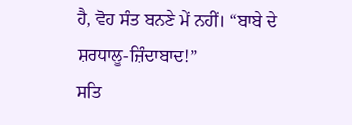ਹੈ, ਵੋਹ ਸੰਤ ਬਨਣੇ ਮੇਂ ਨਹੀਂ। “ਬਾਬੇ ਦੇ ਸ਼ਰਧਾਲੂ-ਜ਼ਿੰਦਾਬਾਦ!”
ਸਤਿ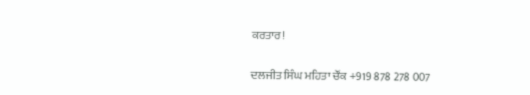ਕਰਤਾਰ!

ਦਲਜੀਤ ਸਿੰਘ ਮਹਿਤਾ ਚੌਂਕ +919 878 278 007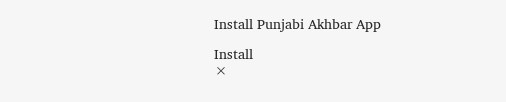Install Punjabi Akhbar App

Install
×